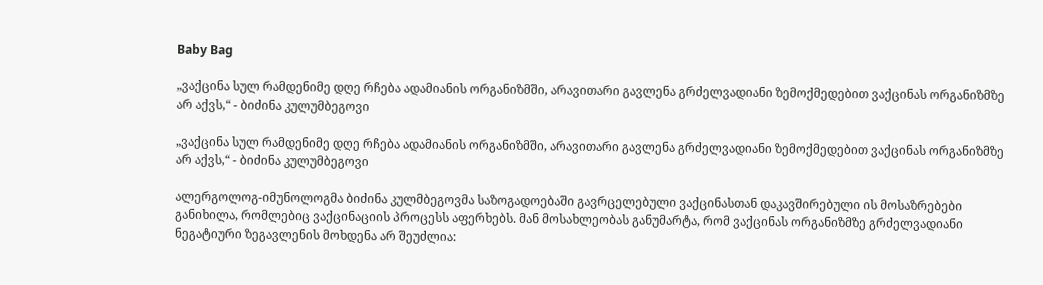Baby Bag

„ვაქცინა სულ რამდენიმე დღე რჩება ადამიანის ორგანიზმში, არავითარი გავლენა გრძელვადიანი ზემოქმედებით ვაქცინას ორგანიზმზე არ აქვს,“ - ბიძინა კულუმბეგოვი

„ვაქცინა სულ რამდენიმე დღე რჩება ადამიანის ორგანიზმში, არავითარი გავლენა გრძელვადიანი ზემოქმედებით ვაქცინას ორგანიზმზე არ აქვს,“ - ბიძინა კულუმბეგოვი

ალერგოლოგ-იმუნოლოგმა ბიძინა კულმბეგოვმა საზოგადოებაში გავრცელებული ვაქცინასთან დაკავშირებული ის მოსაზრებები განიხილა, რომლებიც ვაქცინაციის პროცესს აფერხებს. მან მოსახლეობას განუმარტა, რომ ვაქცინას ორგანიზმზე გრძელვადიანი ნეგატიური ზეგავლენის მოხდენა არ შეუძლია: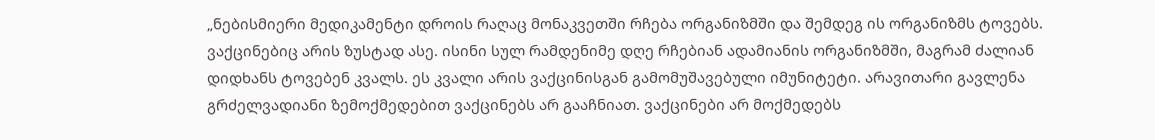„ნებისმიერი მედიკამენტი დროის რაღაც მონაკვეთში რჩება ორგანიზმში და შემდეგ ის ორგანიზმს ტოვებს. ვაქცინებიც არის ზუსტად ასე. ისინი სულ რამდენიმე დღე რჩებიან ადამიანის ორგანიზმში, მაგრამ ძალიან დიდხანს ტოვებენ კვალს. ეს კვალი არის ვაქცინისგან გამომუშავებული იმუნიტეტი. არავითარი გავლენა გრძელვადიანი ზემოქმედებით ვაქცინებს არ გააჩნიათ. ვაქცინები არ მოქმედებს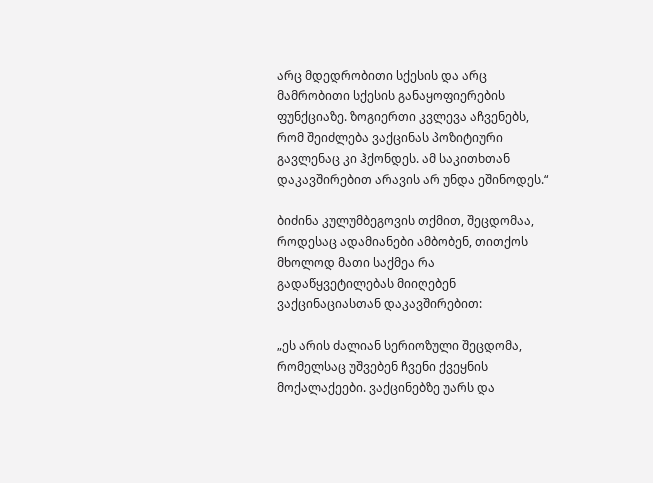არც მდედრობითი სქესის და არც მამრობითი სქესის განაყოფიერების ფუნქციაზე. ზოგიერთი კვლევა აჩვენებს, რომ შეიძლება ვაქცინას პოზიტიური გავლენაც კი ჰქონდეს. ამ საკითხთან დაკავშირებით არავის არ უნდა ეშინოდეს.“

ბიძინა კულუმბეგოვის თქმით, შეცდომაა, როდესაც ადამიანები ამბობენ, თითქოს მხოლოდ მათი საქმეა რა გადაწყვეტილებას მიიღებენ ვაქცინაციასთან დაკავშირებით:

„ეს არის ძალიან სერიოზული შეცდომა, რომელსაც უშვებენ ჩვენი ქვეყნის მოქალაქეები. ვაქცინებზე უარს და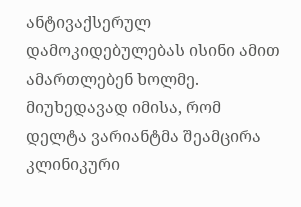ანტივაქსერულ დამოკიდებულებას ისინი ამით ამართლებენ ხოლმე. მიუხედავად იმისა, რომ დელტა ვარიანტმა შეამცირა კლინიკური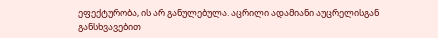ეფექტურობა, ის არ განულებულა. აცრილი ადამიანი აუცრელისგან განსხვავებით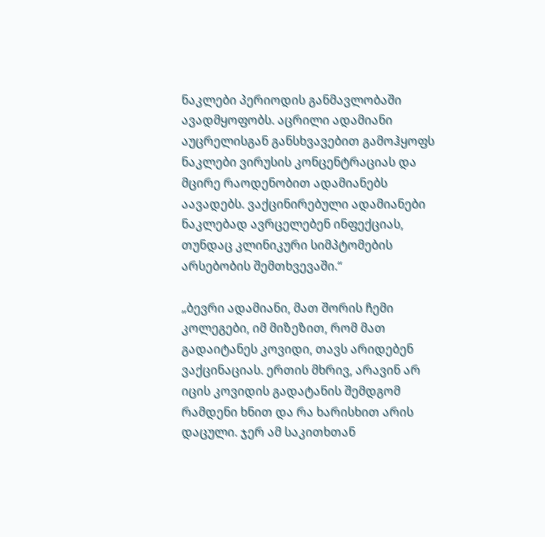ნაკლები პერიოდის განმავლობაში ავადმყოფობს. აცრილი ადამიანი აუცრელისგან განსხვავებით გამოჰყოფს ნაკლები ვირუსის კონცენტრაციას და მცირე რაოდენობით ადამიანებს აავადებს. ვაქცინირებული ადამიანები ნაკლებად ავრცელებენ ინფექციას, თუნდაც კლინიკური სიმპტომების არსებობის შემთხვევაში.“

„ბევრი ადამიანი, მათ შორის ჩემი კოლეგები, იმ მიზეზით, რომ მათ გადაიტანეს კოვიდი, თავს არიდებენ ვაქცინაციას. ერთის მხრივ, არავინ არ იცის კოვიდის გადატანის შემდგომ რამდენი ხნით და რა ხარისხით არის დაცული. ჯერ ამ საკითხთან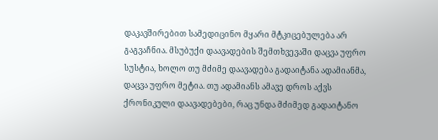დაკავშირებით სამედიცინო მყარი მტკიცებულება არ გაგვაჩნია. მსუბუქი დაავადების შემთხვევაში დაცვა უფრო სუსტია, ხოლო თუ მძიმე დაავადება გადაიტანა ადამიანმა, დაცვა უფრო მეტია. თუ ადამიანს ამავე დროს აქვს ქრონიკული დაავადებები, რაც უნდა მძიმედ გადაიტანო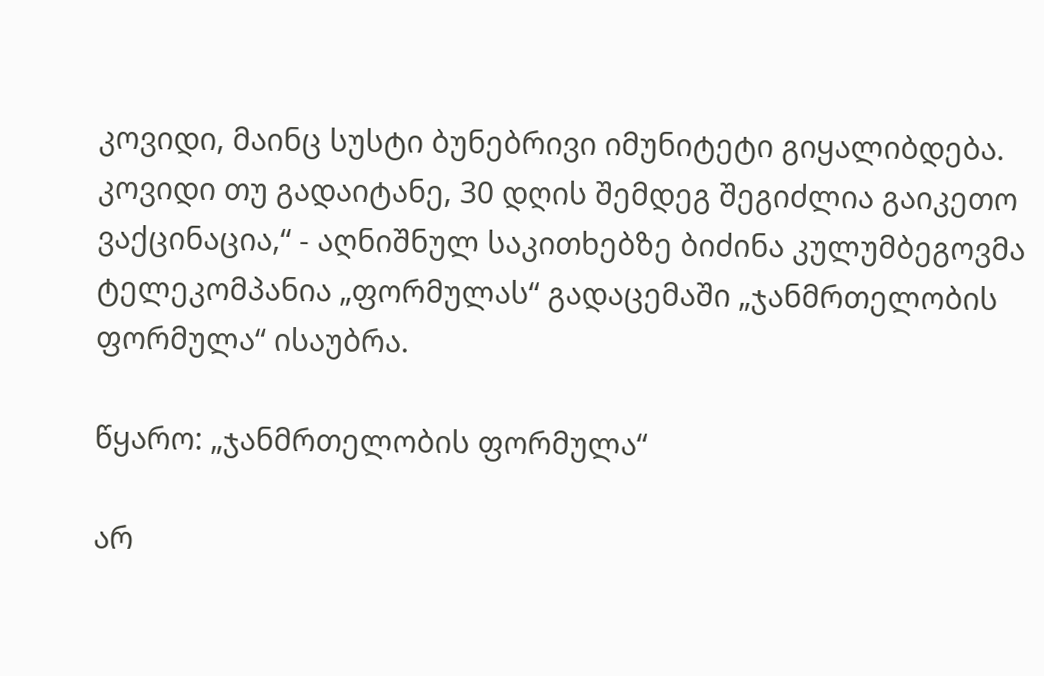კოვიდი, მაინც სუსტი ბუნებრივი იმუნიტეტი გიყალიბდება. კოვიდი თუ გადაიტანე, 30 დღის შემდეგ შეგიძლია გაიკეთო ვაქცინაცია,“ - აღნიშნულ საკითხებზე ბიძინა კულუმბეგოვმა ტელეკომპანია „ფორმულას“ გადაცემაში „ჯანმრთელობის ფორმულა“ ისაუბრა.

წყარო: „ჯანმრთელობის ფორმულა“

არ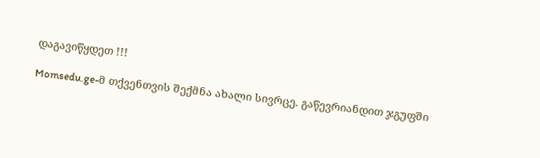დაგავიწყდეთ !!!

Momsedu.ge-მ თქვენთვის შექმნა ახალი სივრცე. გაწევრიანდით ჯგუფში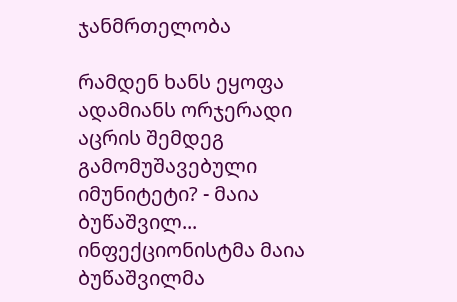ჯანმრთელობა

რამდენ ხანს ეყოფა ადამიანს ორჯერადი აცრის შემდეგ გამომუშავებული იმუნიტეტი? - მაია ბუწაშვილ...
ინფექციონისტმა მაია ბუწაშვილმა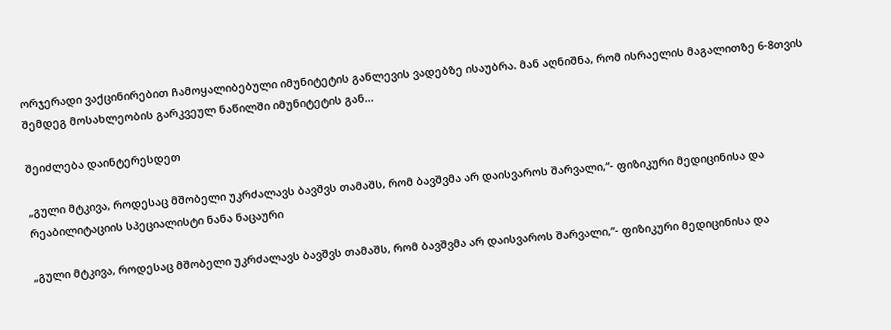ორჯერადი ვაქცინირებით ჩამოყალიბებული იმუნიტეტის განლევის ვადებზე ისაუბრა. მან აღნიშნა, რომ ისრაელის მაგალითზე 6-8თვის შემდეგ მოსახლეობის გარკვეულ ნაწილში იმუნიტეტის გან...

შეიძლება დაინტერესდეთ

„გული მტკივა, როდესაც მშობელი უკრძალავს ბავშვს თამაშს, რომ ბავშვმა არ დაისვაროს შარვალი,“- ფიზიკური მედიცინისა და რეაბილიტაციის სპეციალისტი ნანა ნაცაური

„გული მტკივა, როდესაც მშობელი უკრძალავს ბავშვს თამაშს, რომ ბავშვმა არ დაისვაროს შარვალი,“- ფიზიკური მედიცინისა და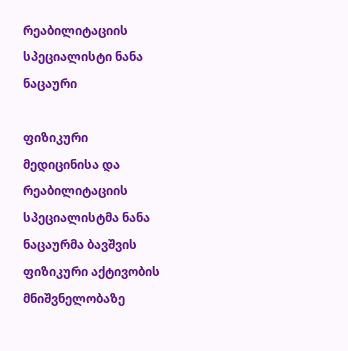რეაბილიტაციის სპეციალისტი ნანა ნაცაური

ფიზიკური მედიცინისა და რეაბილიტაციის სპეციალისტმა ნანა ნაცაურმა ბავშვის ფიზიკური აქტივობის მნიშვნელობაზე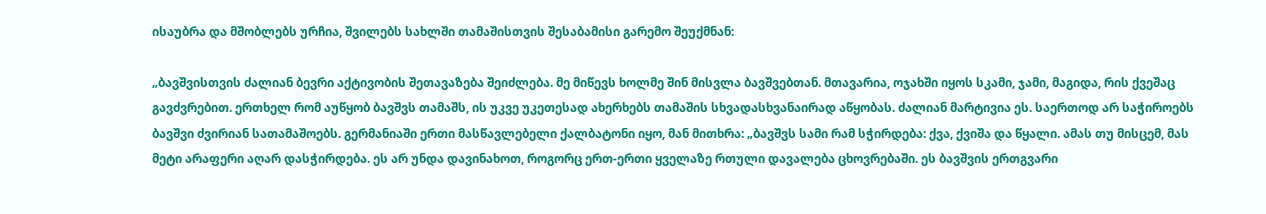ისაუბრა და მშობლებს ურჩია, შვილებს სახლში თამაშისთვის შესაბამისი გარემო შეუქმნან:

„ბავშვისთვის ძალიან ბევრი აქტივობის შეთავაზება შეიძლება. მე მიწევს ხოლმე შინ მისვლა ბავშვებთან. მთავარია, ოჯახში იყოს სკამი, ჯამი, მაგიდა, რის ქვეშაც გავძვრებით. ერთხელ რომ აუწყობ ბავშვს თამაშს, ის უკვე უკეთესად ახერხებს თამაშის სხვადასხვანაირად აწყობას. ძალიან მარტივია ეს. საერთოდ არ საჭიროებს ბავშვი ძვირიან სათამაშოებს. გერმანიაში ერთი მასწავლებელი ქალბატონი იყო, მან მითხრა: „ბავშვს სამი რამ სჭირდება: ქვა, ქვიშა და წყალი. ამას თუ მისცემ, მას მეტი არაფერი აღარ დასჭირდება. ეს არ უნდა დავინახოთ, როგორც ერთ-ერთი ყველაზე რთული დავალება ცხოვრებაში. ეს ბავშვის ერთგვარი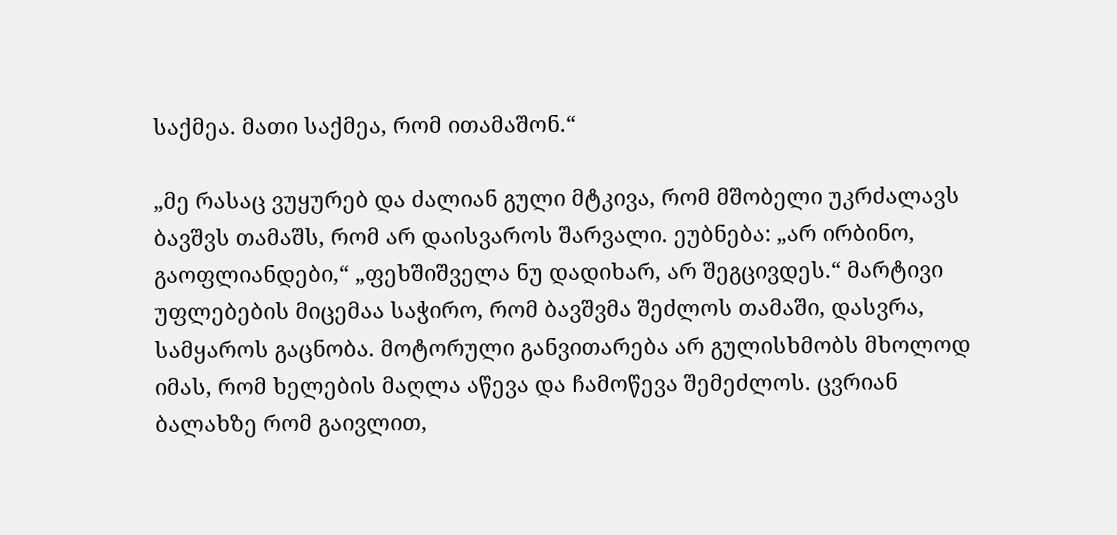საქმეა. მათი საქმეა, რომ ითამაშონ.“

„მე რასაც ვუყურებ და ძალიან გული მტკივა, რომ მშობელი უკრძალავს ბავშვს თამაშს, რომ არ დაისვაროს შარვალი. ეუბნება: „არ ირბინო, გაოფლიანდები,“ „ფეხშიშველა ნუ დადიხარ, არ შეგცივდეს.“ მარტივი უფლებების მიცემაა საჭირო, რომ ბავშვმა შეძლოს თამაში, დასვრა, სამყაროს გაცნობა. მოტორული განვითარება არ გულისხმობს მხოლოდ იმას, რომ ხელების მაღლა აწევა და ჩამოწევა შემეძლოს. ცვრიან ბალახზე რომ გაივლით,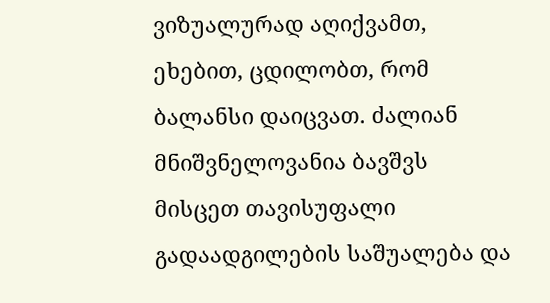ვიზუალურად აღიქვამთ, ეხებით, ცდილობთ, რომ ბალანსი დაიცვათ. ძალიან მნიშვნელოვანია ბავშვს მისცეთ თავისუფალი გადაადგილების საშუალება და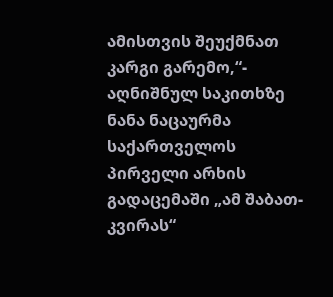ამისთვის შეუქმნათ კარგი გარემო,“- აღნიშნულ საკითხზე ნანა ნაცაურმა საქართველოს პირველი არხის გადაცემაში „ამ შაბათ-კვირას“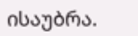ისაუბრა.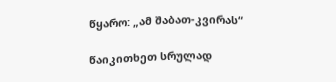წყარო: „ამ შაბათ-კვირას“

წაიკითხეთ სრულად